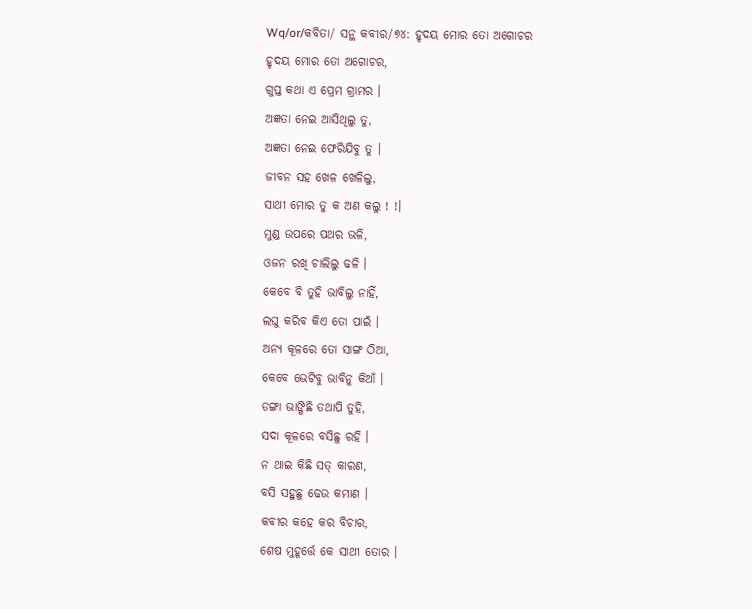Wq/or/କବିତା/ ସନ୍ଥ କବୀର/୭୪: ହୃଦୟ ମୋର ତୋ ଅଗୋଚର
ହୃଦୟ ମୋର ତୋ ଅଗୋଚର,
ଗୁପ୍ତ କଥା ଏ ପ୍ରେମ ଗ୍ରାମର ।
ଅଜ୍ଞତା ନେଇ ଆସିଥିଲୁ ତୁ,
ଅଜ୍ଞତା ନେଇ ଫେରିଯିବୁ ତୁ ।
ଜୀବନ ସହ ଖେଳ ଖେଳିଲୁ,
ସାଥୀ ମୋର ତୁ କ ଅଣ କଲୁ ! !।
ମୁଣ୍ଡ ଉପରେ ପଥର ଭଳି,
ଓଜନ ରଖି ଚାଲିଲୁ ଢଳି ।
କେବେ ବି ତୁହି ଭାବିଲୁ ନାହିଁ,
ଲଘୁ କରିବ କିଏ ତୋ ପାଇଁ ।
ଅନ୍ୟ କୂଳରେ ତୋ ସାଙ୍ଗ ଠିଆ,
କେବେ ଭେଟିବୁ ଭାବିନୁ କିଆଁ ।
ଡଙ୍ଗା ଭାଙ୍ଗିଛି ତଥାପି ତୁହି,
ସଦା କୂଳରେ ବସିଛୁ ରହି ।
ନ ଥାଇ କିଛି ସତ୍ କାରଣ,
ବସି ସହୁଛୁ ଢେଉ କମାଣ ।
କବୀର କହେ କର ବିଚାର,
ଶେଷ ମୁହୂର୍ତ୍ତେ କେ ସାଥୀ ତୋର ।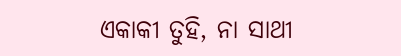ଏକାକୀ ତୁହି, ନା ସାଥୀ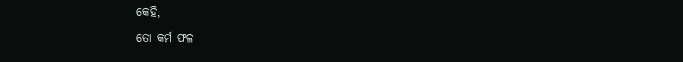କେହି,
ତୋ କର୍ମ ଫଳ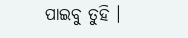ପାଇବୁ ତୁହି ।